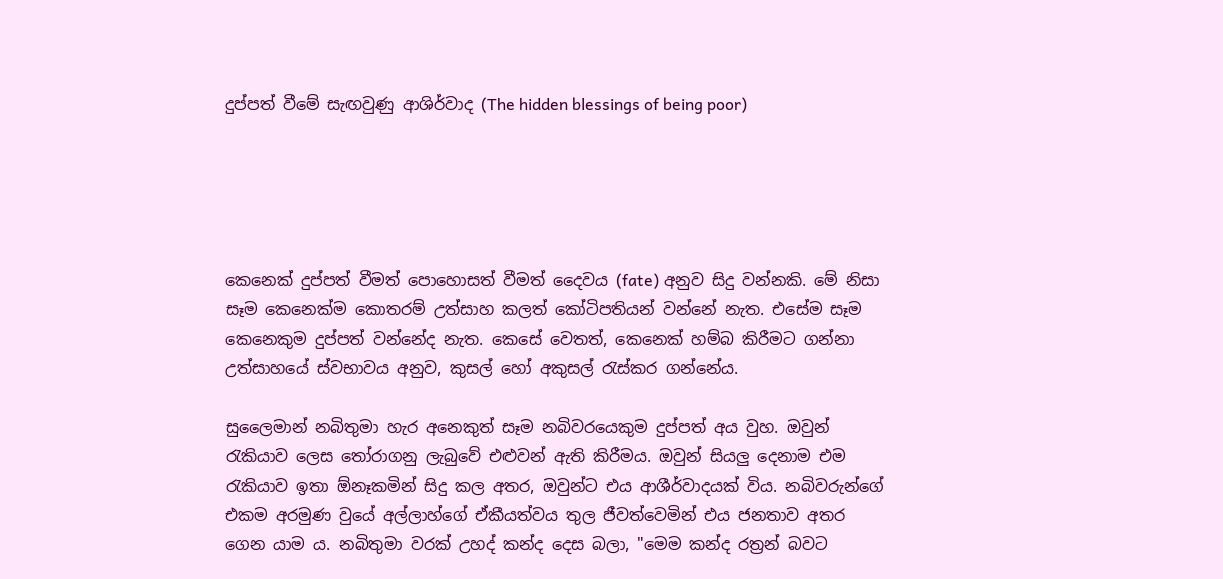දුප්පත් වීමේ සැඟවුණු ආශිර්වාද (The hidden blessings of being poor)





කෙනෙක් දුප්පත් වීමත් පොහොසත් වීමත් දෛවය (fate) අනුව සිදු වන්නකි. මේ නිසා සෑම කෙනෙක්ම කොතරම් උත්සාහ කලත් කෝටිපතියන් වන්නේ නැත. එසේම සෑම කෙනෙකුම දුප්පත් වන්නේද නැත. කෙසේ වෙතත්, කෙනෙක් හම්බ කිරීමට ගන්නා උත්සාහයේ ස්වභාවය අනුව, කුසල් හෝ අකුසල් රැස්කර ගන්නේය.

සුලෛමාන් නබිතුමා හැර අනෙකුත් සෑම නබිවරයෙකුම දුප්පත් අය වුහ. ඔවුන් රැකියාව ලෙස තෝරාගනු ලැබුවේ එළුවන් ඇති කිරීමය. ඔවුන් සියලු දෙනාම එම රැකියාව ඉතා ඕනෑකමින් සිදු කල අතර, ඔවුන්ට එය ආශීර්වාදයක් විය. නබිවරුන්ගේ එකම අරමුණ වුයේ අල්ලාහ්ගේ ඒකීයත්වය තුල ජීවත්වෙමින් එය ජනතාව අතර ගෙන යාම ය. නබිතුමා වරක් උහද් කන්ද දෙස බලා, "මෙම කන්ද රත්‍රන් බවට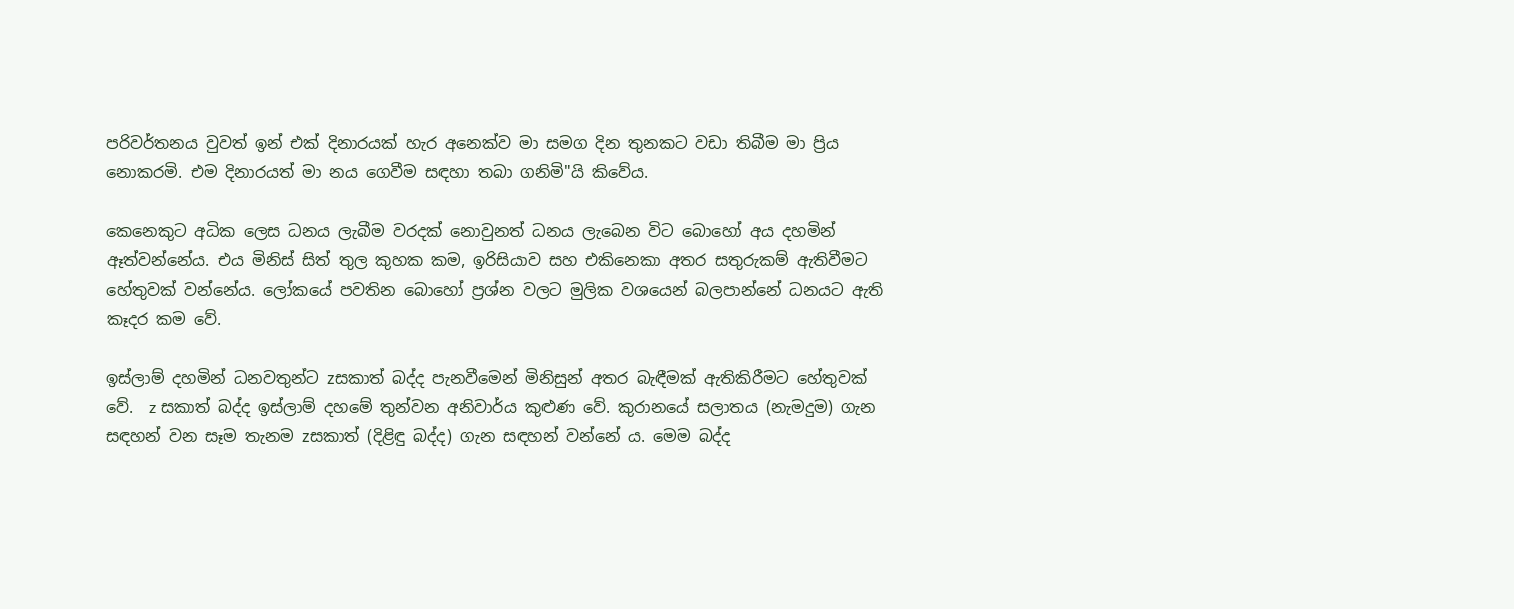පරිවර්තනය වුවත් ඉන් එක් දිනාරයක් හැර අනෙක්ව මා සමග දින තුනකට වඩා තිබීම මා ප්‍රිය නොකරමි. එම දිනාරයත් මා නය ගෙවීම සඳහා තබා ගනිමි"යි කිවේය.

කෙනෙකුට අධික ලෙස ධනය ලැබීම වරදක් නොවුනත් ධනය ලැබෙන විට බොහෝ අය දහමින් ඈත්වන්නේය. එය මිනිස් සිත් තුල කුහක කම, ඉරිසියාව සහ එකිනෙකා අතර සතුරුකම් ඇතිවීමට හේතුවක් වන්නේය. ලෝකයේ පවතින බොහෝ ප්‍රශ්න වලට මුලික වශයෙන් බලපාන්නේ ධනයට ඇති කෑදර කම වේ.

ඉස්ලාම් දහමින් ධනවතුන්ට zසකාත් බද්ද පැනවීමෙන් මිනිසුන් අතර බැඳීමක් ඇතිකිරීමට හේතුවක් වේ.  z සකාත් බද්ද ඉස්ලාම් දහමේ තුන්වන අනිවාර්ය කුළුණ වේ. කුරානයේ සලාතය (නැමදුම) ගැන සඳහන් වන සෑම තැනම zසකාත් (දිළිඳු බද්ද) ගැන සඳහන් වන්නේ ය. මෙම බද්ද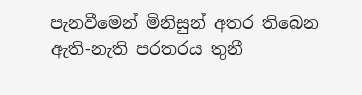පැනවීමෙන් මිනිසුන් අතර තිබෙන ඇති-නැති පරතරය තුනී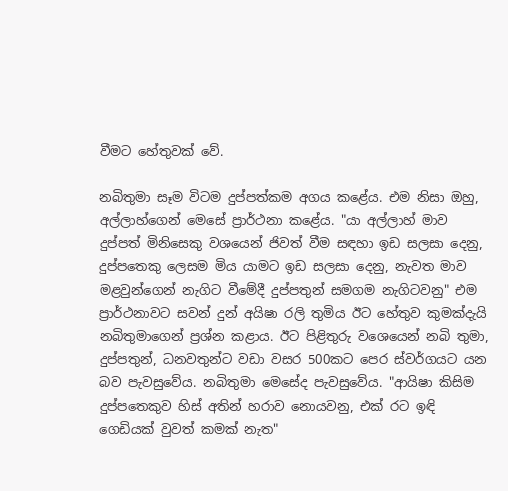වීමට හේතුවක් වේ.

නබිතුමා සෑම විටම දුප්පත්කම අගය කළේය. එම නිසා ඔහු, අල්ලාහ්ගෙන් මෙසේ ප්‍රාර්ථනා කළේය. "යා අල්ලාහ් මාව දුප්පත් මිනිසෙකු වශයෙන් ජිවත් වීම සඳහා ඉඩ සලසා දෙනු, දුප්පතෙකු ලෙසම මිය යාමට ඉඩ සලසා දෙනු, නැවත මාව මළවුන්ගෙන් නැගිට වීමේදී දුප්පතුන් සමගම නැගිටවනු" එම ප්‍රාර්ථනාවට සවන් දුන් අයිෂා රලි තුමිය ඊට හේතුව කුමක්දැයි නබිතුමාගෙන් ප්‍රශ්න කළාය. ඊට පිළිතුරු වශෙයෙන් නබි තුමා, දුප්පතුන්, ධනවතුන්ට වඩා වසර 500කට පෙර ස්වර්ගයට යන බව පැවසුවේය. නබිතුමා මෙසේද පැවසුවේය. "ආයිෂා කිසිම දුප්පතෙකුව හිස් අතින් හරාව නොයවනු, එක් රට ඉඳි ගෙඩියක් වුවත් කමක් නැත"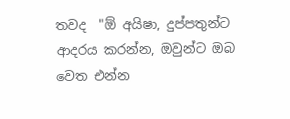තවද  "ඕ අයිෂා, දුප්පතුන්ට ආදරය කරන්න, ඔවුන්ට ඔබ වෙත එන්න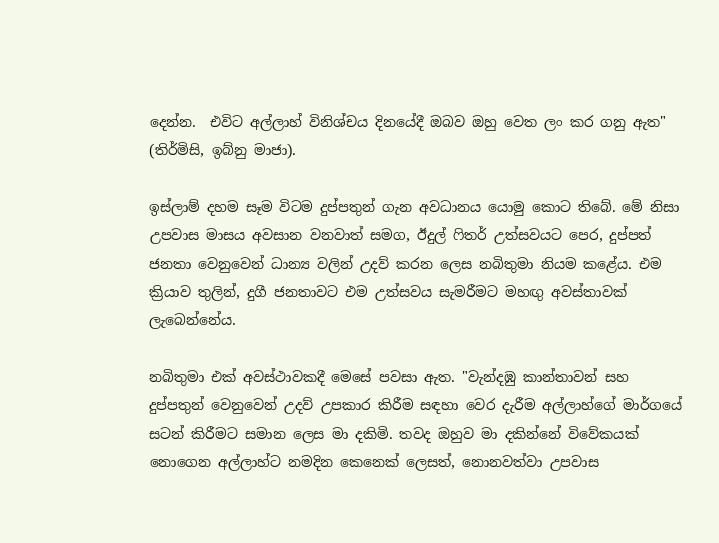දෙන්න.  එවිට අල්ලාහ් විනිශ්චය දිනයේදී ඔබව ඔහු වෙත ලං කර ගනු ඇත" (තිර්මිසි, ඉබ්නු මාජා).

ඉස්ලාම් දහම සෑම විටම දුප්පතුන් ගැන අවධානය යොමු කොට තිබේ. මේ නිසා උපවාස මාසය අවසාන වනවාත් සමග, ඊදුල් ෆිතර් උත්සවයට පෙර, දුප්පත් ජනතා වෙනුවෙන් ධාන්‍ය වලින් උදව් කරන ලෙස නබිතුමා නියම කළේය. එම ක්‍රියාව තුලින්, දුගී ජනතාවට එම උත්සවය සැමරීමට මහඟු අවස්තාවක් ලැබෙන්නේය.

නබිතුමා එක් අවස්ථාවකදී මෙසේ පවසා ඇත. "වැන්දඹු කාන්තාවන් සහ දුප්පතුන් වෙනුවෙන් උදව් උපකාර කිරීම සඳහා වෙර දැරීම අල්ලාහ්ගේ මාර්ගයේ සටන් කිරීමට සමාන ලෙස මා දකිමි. තවද ඔහුව මා දකින්නේ විවේකයක් නොගෙන අල්ලාහ්ට නමදින කෙනෙක් ලෙසත්, නොනවත්වා උපවාස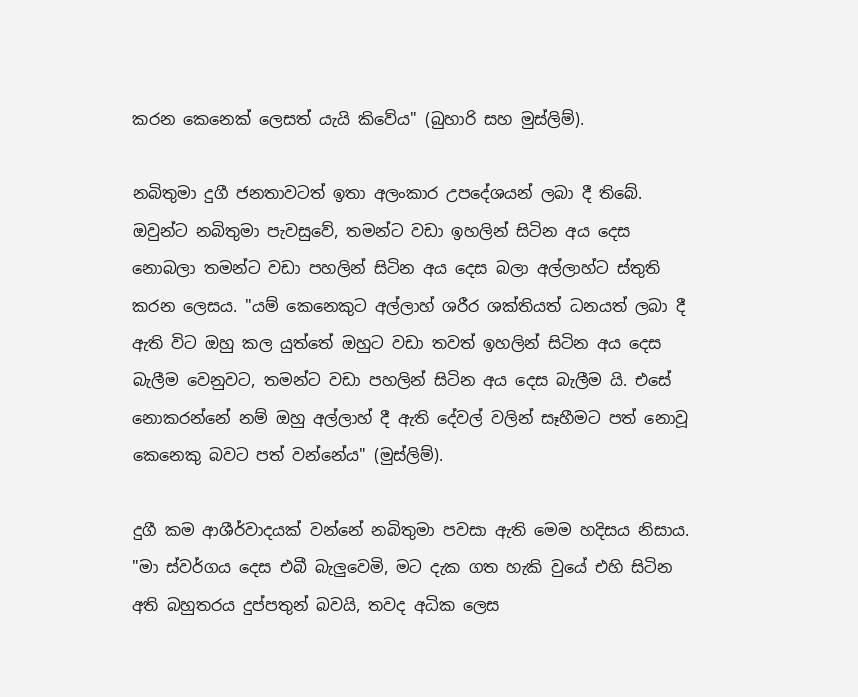කරන කෙනෙක් ලෙසත් යැයි කිවේය" (බුහාරි සහ මුස්ලිම්).

නබිතුමා දුගී ජනතාවටත් ඉතා අලංකාර උපදේශයන් ලබා දී තිබේ. ඔවුන්ට නබිතුමා පැවසුවේ, තමන්ට වඩා ඉහලින් සිටින අය දෙස නොබලා තමන්ට වඩා පහලින් සිටින අය දෙස බලා අල්ලාහ්ට ස්තුති කරන ලෙසය. "යම් කෙනෙකුට අල්ලාහ් ශරීර ශක්තියත් ධනයත් ලබා දී ඇති විට ඔහු කල යුත්තේ ඔහුට වඩා තවත් ඉහලින් සිටින අය දෙස බැලීම වෙනුවට, තමන්ට වඩා පහලින් සිටින අය දෙස බැලීම යි. එසේ නොකරන්නේ නම් ඔහු අල්ලාහ් දී ඇති දේවල් වලින් සෑහීමට පත් නොවූ කෙනෙකු බවට පත් වන්නේය" (මුස්ලිම්).

දුගී කම ආශීර්වාදයක් වන්නේ නබිතුමා පවසා ඇති මෙම හදිසය නිසාය. "මා ස්වර්ගය දෙස එබී බැලුවෙමි, මට දැක ගත හැකි වුයේ එහි සිටින අති බහුතරය දුප්පතුන් බවයි, තවද අධික ලෙස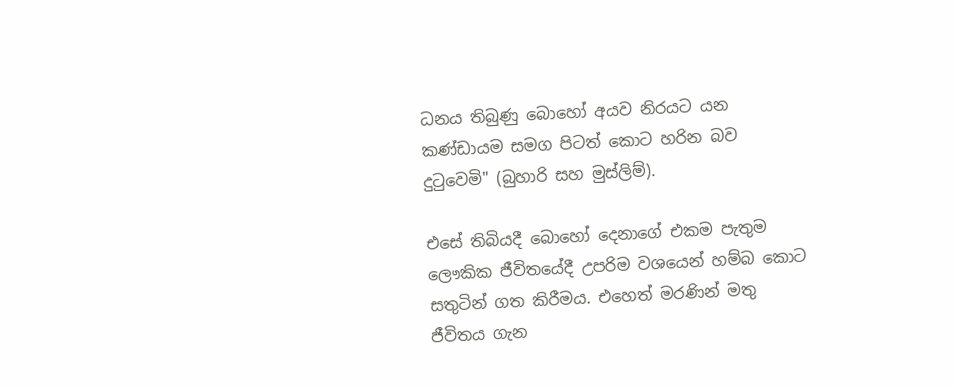ධනය තිබුණු බොහෝ අයව නිරයට යන කණ්ඩායම සමග පිටත් කොට හරින බව දුටුවෙමි" (බුහාරි සහ මුස්ලිම්).

එසේ තිබියදී බොහෝ දෙනාගේ එකම පැතුම ලෞකික ජීවිතයේදී උපරිම වශයෙන් හම්බ කොට සතුටින් ගත කිරීමය. එහෙත් මරණින් මතු ජීවිතය ගැන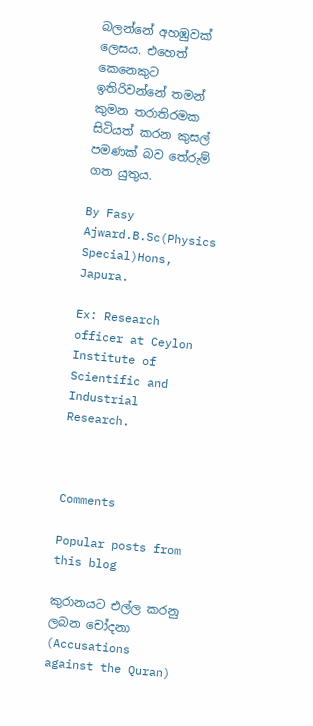බලන්නේ අහඹුවක් ලෙසය. එහෙත් කෙනෙකුට ඉතිරිවන්නේ තමන් කුමන තරාතිරමක සිටියත් කරන කුසල් පමණක් බව තේරුම් ගත යුතුය.

By Fasy Ajward.B.Sc(Physics Special)Hons, Japura.

Ex: Research officer at Ceylon Institute of Scientific and Industrial Research.



Comments

Popular posts from this blog

කුරානයට එල්ල කරනු ලබන චෝදනා (Accusations against the Quran)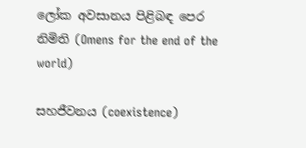ලෝක අවසානය පිළිබඳ පෙර නිමිති (Omens for the end of the world)

සහජීවනය (coexistence)